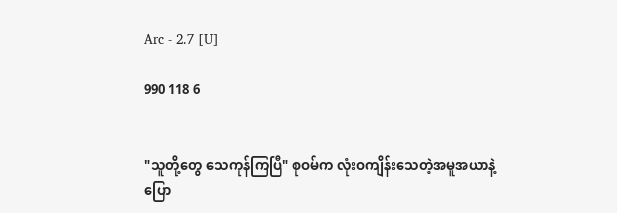Arc - 2.7 [U]

990 118 6


"သူတို့တွေ သေကုန်ကြပြီ" စုဝမ်က လုံးဝကျိန်းသေတဲ့အမူအယာနဲ့ပြော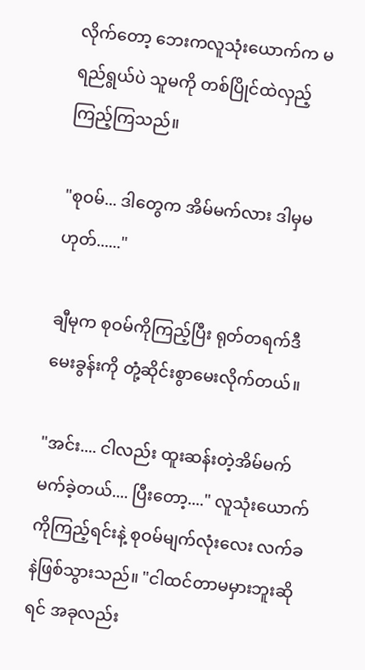လိုက်တော့ ဘေးကလူသုံးယောက်က မရည်ရွယ်ပဲ သူမကို တစ်ပြိုင်ထဲလှည့်ကြည့်ကြသည်။

"စုဝမ်... ဒါတွေက အိမ်မက်လား ဒါမှမဟုတ်......"

ချီမုက စုဝမ်ကိုကြည့်ပြီး ရုတ်တရက်ဒီမေးခွန်းကို တုံ့ဆိုင်းစွာမေးလိုက်တယ်။

"အင်း.... ငါလည်း ထူးဆန်းတဲ့အိမ်မက်မက်ခဲ့တယ်.... ပြီးတော့...." လူသုံးယောက်ကိုကြည့်ရင်းနဲ့ စုဝမ်မျက်လုံးလေး လက်ခနဲဖြစ်သွားသည်။ "ငါထင်တာမမှားဘူးဆိုရင် အခုလည်း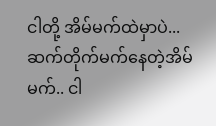ငါတို့ အိမ်မက်ထဲမှာပဲ... ဆက်တိုက်မက်နေတဲ့အိမ်မက်.. ငါ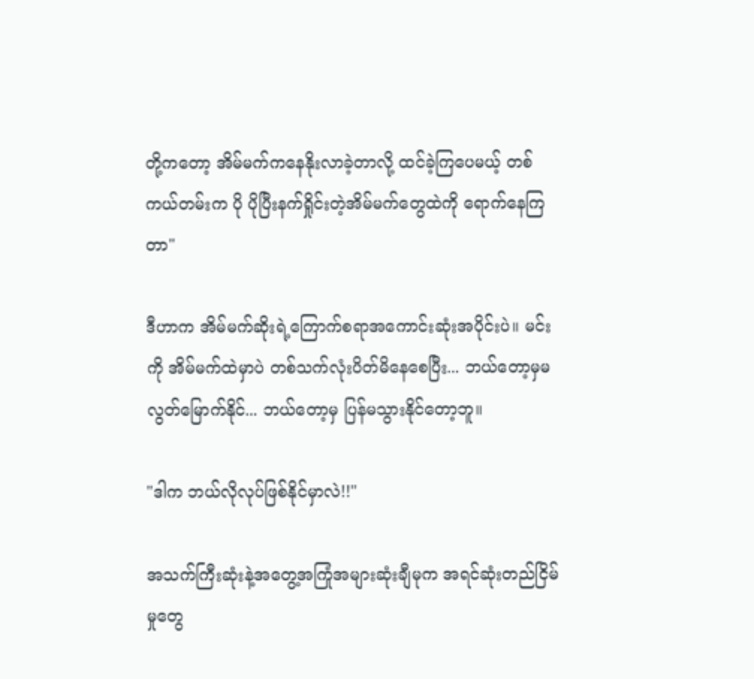တို့ကတော့ အိမ်မက်ကနေနိုးလာခဲ့တာလို့ ထင်ခဲ့ကြပေမယ့် တစ်ကယ်တမ်းက ပို ပိုပြီးနက်ရှိုင်းတဲ့အိမ်မက်တွေထဲကို ရောက်နေကြတာ"

ဒီဟာက အိမ်မက်ဆိုးရဲ့ကြောက်စရာအကောင်းဆုံးအပိုင်းပဲ။ မင်းကို အိမ်မက်ထဲမှာပဲ တစ်သက်လုံးပိတ်မိနေစေပြီး... ဘယ်တော့မှမလွတ်မြောက်နိုင်... ဘယ်တော့မှ ပြန်မသွားနိုင်တော့ဘူ။

"ဒါက ဘယ်လိုလုပ်ဖြစ်နိုင်မှာလဲ!!"

အသက်ကြီးဆုံးနဲ့အတွေ့အကြုံအများဆုံးချီမုက အရင်ဆုံးတည်ငြိမ်မှုတွေ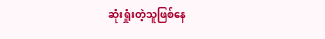ဆုံးရှုံးတဲ့သူဖြစ်နေ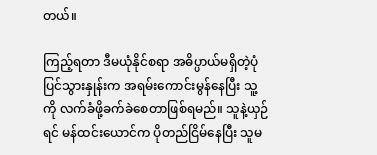တယ်။

ကြည့်ရတာ ဒီမယုံနိုင်စရာ အဓိပ္ပာယ်မရှိတဲ့ပုံပြင်သွားနှုန်းက အရမ်းကောင်းမွန်နေပြီး သူ့ကို လက်ခံဖို့ခက်ခဲစေတာဖြစ်ရမည်။ သူနဲ့ယှဉ်ရင် မန်ထင်းယောင်က ပိုတည်ငြိမ်နေပြီး သူမ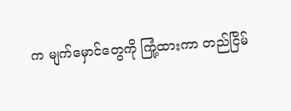က မျက်မှောင်တွေကို ကြုံ့ထားကာ တည်ငြိမ်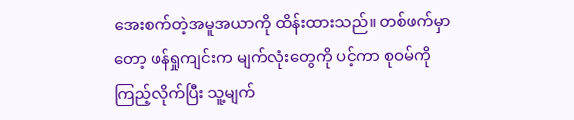အေးစက်တဲ့အမူအယာကို ထိန်းထားသည်။ တစ်ဖက်မှာတော့ ဖန်ရှုကျင်းက မျက်လုံးတွေကို ပင့်ကာ စုဝမ်ကိုကြည့်လိုက်ပြီး သူ့မျက်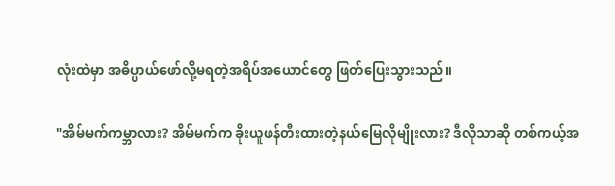လုံးထဲမှာ အဓိပ္ပာယ်ဖော်လို့မရတဲ့အရိပ်အယောင်တွေ ဖြတ်ပြေးသွားသည်။

"အိမ်မက်ကမ္ဘာလား? အိမ်မက်က ခိုးယူဖန်တီးထားတဲ့နယ်မြေလိုမျိုးလား? ဒီလိုသာဆို တစ်ကယ့်အ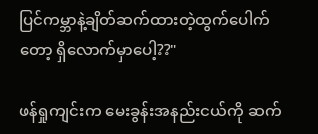ပြင်ကမ္ဘာနဲ့ချိတ်ဆက်ထားတဲ့ထွက်ပေါက်တော့ ရှိလောက်မှာပေါ့??"

ဖန်ရှုကျင်းက မေးခွန်းအနည်းငယ်ကို ဆက်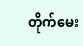တိုက်မေး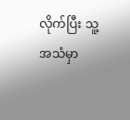လိုက်ပြီး သူ့အသံမှာ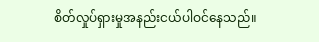စိတ်လှုပ်ရှားမှုအနည်းငယ်ပါဝင်နေသည်။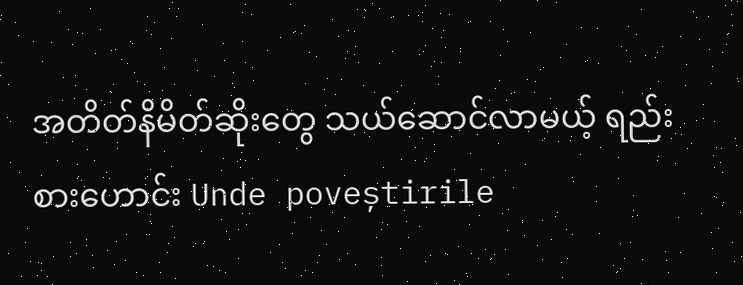အတိတ်နိမိတ်ဆိုးတွေ သယ်ဆောင်လာမယ့် ရည်းစားဟောင်း Unde poveștirile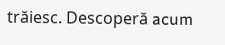trăiesc. Descoperă acum